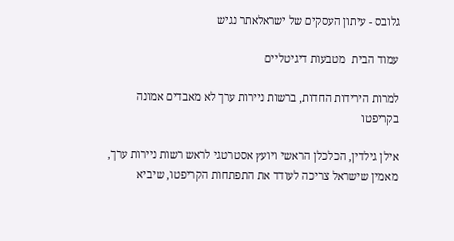גלובס - עיתון העסקים של ישראלאתר נגיש

עמוד הבית  מטבעות דיגיטליים

למרות הירידות החדות, ברשות ניירות ערך לא מאבדים אמונה בקריפטו

אילן גילדין, הכלכלן הראשי ויועץ אסטרטגי לראש רשות ניירות ערך, מאמין שישראל צריכה לעודד את התפתחות הקריפטו, שיביא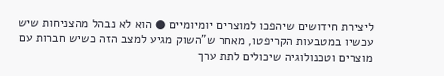ליצירת חידושים שיהפכו למוצרים יומיומיים ● הוא לא נבהל מהצניחות שיש עכשיו במטבעות הקריפטו, מאחר ש"השוק מגיע למצב הזה כשיש חברות עם מוצרים וטכנולוגיה שיכולים לתת ערך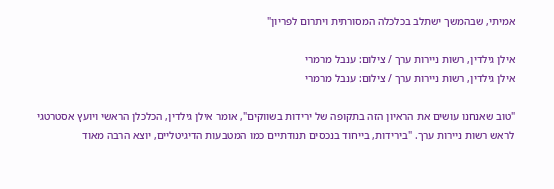אמיתי, שבהמשך ישתלב בכלכלה המסורתית ויתרום לפריון"

אילן גילדין, רשות ניירות ערך / צילום: ענבל מרמרי
אילן גילדין, רשות ניירות ערך / צילום: ענבל מרמרי

"טוב שאנחנו עושים את הראיון הזה בתקופה של ירידות בשווקים", אומר אילן גילדין, הכלכלן הראשי ויועץ אסטרטגי לראש רשות ניירות ערך. "בירידות, בייחוד בנכסים תנודתיים כמו המטבעות הדיגיטליים, יוצא הרבה מאוד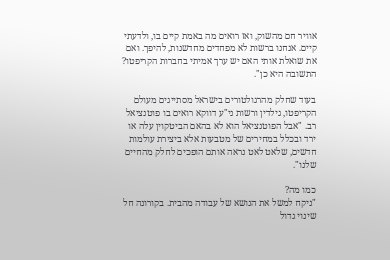אוויר חם מהשוק, ואז רואים מה באמת קיים בו, ולדעתי קיים. אנחנו ברשות לא מפחדים מחדשנות, להיפך. ואם את שואלת אותי האם יש ערך אמיתי בחברות הקריפטו? התשובה היא כן".

בעוד שחלק מהרגולטורים בישראל מסתייגים מעולם הקריפטו, גילדין ורשות ני"ע דווקא רואים בו פוטנציאל רב. "אבל הפוטנציאל הוא לא בהאם הביטקוין עלה או ירד ובכלל במחירים של מטבעות אלא ביצירת עולמות חדשים, שלאט לאט נראה אותם הופכים לחלק מהחיים שלנו".

כמו מה?
"ניקח למשל את הנושא של עבודה מהבית. בקורונה חל שינוי גדול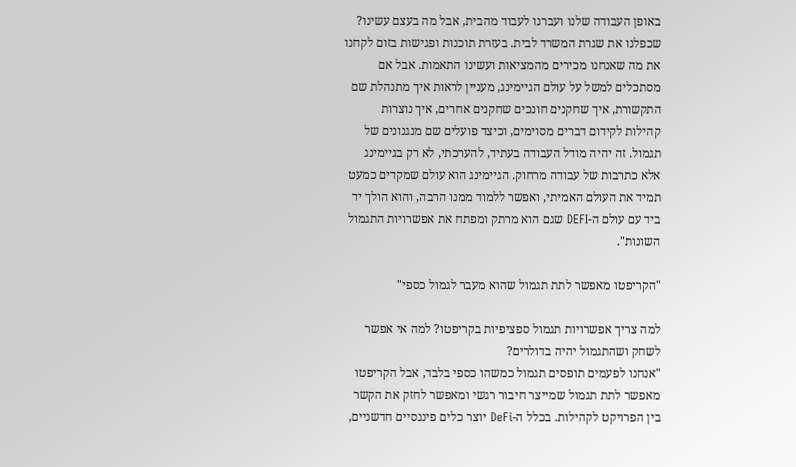באופן העבודה שלנו ועברנו לעבוד מהבית, אבל מה בעצם עשינו? שכפלנו את שגרת המשרד לבית. בעזרת תוכנות ופגישות בזום לקחנו את מה שאנחנו מכירים מהמציאות ועשינו התאמות. אבל אם מסתכלים למשל על עולם הגיימינג, מעניין לראות איך מתנהלת שם התקשורת, איך שחקנים חונכים שחקנים אחרים, איך נוצרות קהילות לקידום דברים מסוימים, וכיצד פועלים שם מנגנונים של תגמול. זה יהיה מודל העבודה בעתיד, להערכתי, לא רק בגיימינג אלא כתרבות של עבודה מרחוק. הגיימינג הוא עולם שמקדים כמעט תמיד את העולם האמיתי, ואפשר ללמוד ממנו הרבה, והוא הולך יד ביד עם עולם ה-DEFI שגם הוא מרתק ומפתח את אפשרויות התגמול השונות".

"הקריפטו מאפשר לתת תגמול שהוא מעבר לגמול כספי"

למה צריך אפשרויות תגמול ספציפיות בקריפטו? למה אי אפשר לשחק ושהתגמול יהיה בדולרים?
"אנחנו לפעמים תופסים תגמול כמשהו כספי בלבד, אבל הקריפטו מאפשר לתת תגמול שמייצר חיבור רגשי ומאפשר לחזק את הקשר בין הפרויקט לקהילות. בכלל ה-DeFi יוצר כלים פיננסיים חדשניים,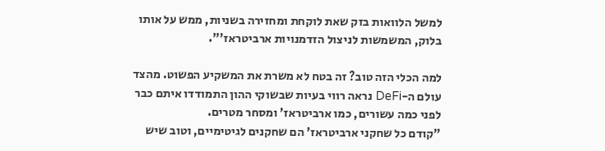למשל הלוואות בזק שאת לוקחת ומחזירה בשניות, ממש על אותו בלוק, המשמשות לניצול הזדמנויות ארביטראז'".

למה הכלי הזה טוב? זה בטח לא משרת את המשקיע הפשוט. מהצד עולם ה-DeFi נראה רווי בעיות שבשוקי ההון התמודדו איתם כבר לפני כמה עשורים, כמו ארביטראז' ומסחר מטרים.
"קודם כל שחקני ארביטראז' הם שחקנים לגיטימיים, וטוב שיש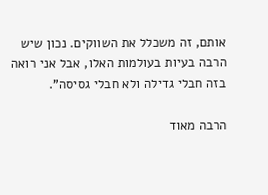אותם, זה משכלל את השווקים. נכון שיש הרבה בעיות בעולמות האלו, אבל אני רואה בזה חבלי גדילה ולא חבלי גסיסה".

הרבה מאוד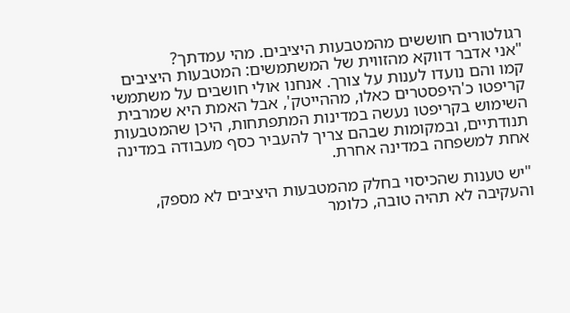רגולטורים חוששים מהמטבעות היציבים. מהי עמדתך?
"אני אדבר דווקא מהזווית של המשתמשים: המטבעות היציבים קמו והם נועדו לענות על צורך. אנחנו אולי חושבים על משתמשי קריפטו כ'היפסטרים כאלו, מההייטק', אבל האמת היא שמרבית השימוש בקריפטו נעשה במדינות המתפתחות, היכן שהמטבעות תנודתיים, ובמקומות שבהם צריך להעביר כסף מעבודה במדינה אחת למשפחה במדינה אחרת.

"יש טענות שהכיסוי בחלק מהמטבעות היציבים לא מספק, והעקיבה לא תהיה טובה, כלומר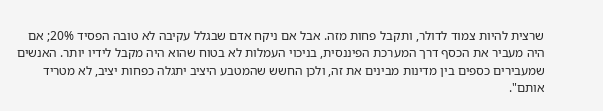שרצית להיות צמוד לדולר, ותקבל פחות מזה. אבל אם ניקח אדם שבגלל עקיבה לא טובה הפסיד 20%; אם היה מעביר את הכסף דרך המערכת הפיננסית, בניכוי העמלות לא בטוח שהוא היה מקבל לידיו יותר. האנשים שמעבירים כספים בין מדינות מבינים את זה, ולכן החשש שהמטבע היציב יתגלה כפחות יציב, לא מטריד אותם".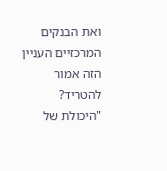ואת הבנקים המרכזיים העניין הזה אמור להטריד?
"היכולת של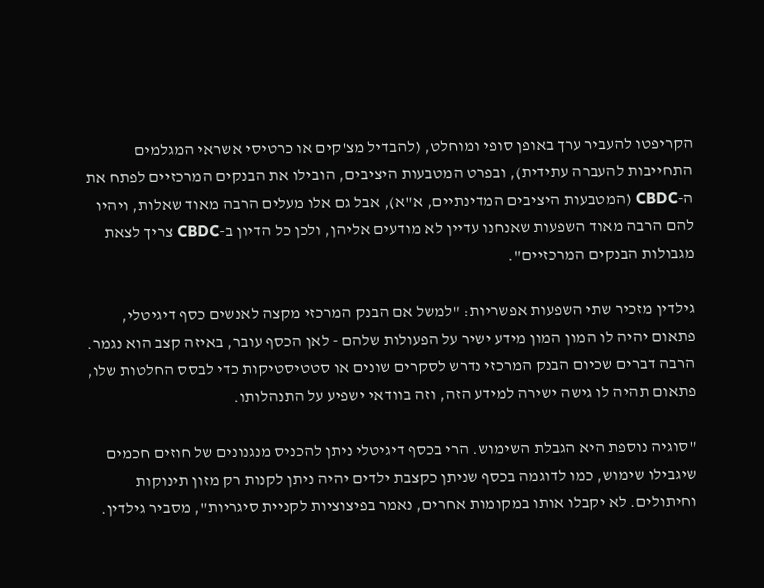הקריפטו להעביר ערך באופן סופי ומוחלט, (להבדיל מצ'קים או כרטיסי אשראי המגלמים התחייבות להעברה עתידית), ובפרט המטבעות היציבים, הובילו את הבנקים המרכזיים לפתח את ה-CBDC (המטבעות היציבים המדינתיים, א"א), אבל גם אלו מעלים הרבה מאוד שאלות, ויהיו להם הרבה מאוד השפעות שאנחנו עדיין לא מודעים אליהן, ולכן כל הדיון ב-CBDC צריך לצאת מגבולות הבנקים המרכזיים".

גילדין מזכיר שתי השפעות אפשריות: "למשל אם הבנק המרכזי מקצה לאנשים כסף דיגיטלי, פתאום יהיה לו המון המון מידע ישיר על הפעולות שלהם - לאן הכסף עובר, באיזה קצב הוא נגמר. הרבה דברים שכיום הבנק המרכזי נדרש לסקרים שונים או סטטיסטיקות כדי לבסס החלטות שלו, פתאום תהיה לו גישה ישירה למידע הזה, וזה בוודאי ישפיע על התנהלותו.

"סוגיה נוספת היא הגבלת השימוש. הרי בכסף דיגיטלי ניתן להכניס מנגנונים של חוזים חכמים שיגבילו שימוש, כמו לדוגמה בכסף שניתן כקצבת ילדים יהיה ניתן לקנות רק מזון תינוקות וחיתולים. לא יקבלו אותו במקומות אחרים, נאמר בפיצוציות לקניית סיגריות", מסביר גילדין.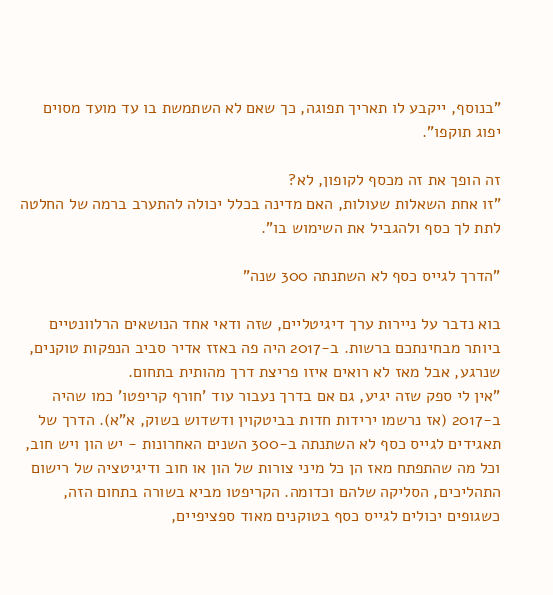"בנוסף, ייקבע לו תאריך תפוגה, כך שאם לא השתמשת בו עד מועד מסוים יפוג תוקפו".

זה הופך את זה מכסף לקופון, לא?
"זו אחת השאלות שעולות, האם מדינה בכלל יכולה להתערב ברמה של החלטה לתת לך כסף ולהגביל את השימוש בו".

"הדרך לגייס כסף לא השתנתה 300 שנה"

בוא נדבר על ניירות ערך דיגיטליים, שזה ודאי אחד הנושאים הרלוונטיים ביותר מבחינתכם ברשות. ב-2017 היה פה באזז אדיר סביב הנפקות טוקנים, שנרגע, אבל מאז לא רואים איזו פריצת דרך מהותית בתחום.
"אין לי ספק שזה יגיע, גם אם בדרך נעבור עוד 'חורף קריפטו' כמו שהיה ב-2017 (אז נרשמו ירידות חדות בביטקוין ודשדוש בשוק, א"א). הדרך של תאגידים לגייס כסף לא השתנתה ב-300 השנים האחרונות - יש הון ויש חוב, וכל מה שהתפתח מאז הן כל מיני צורות של הון או חוב ודיגיטציה של רישום התהליכים, הסליקה שלהם וכדומה. הקריפטו מביא בשורה בתחום הזה, כשגופים יכולים לגייס כסף בטוקנים מאוד ספציפיים,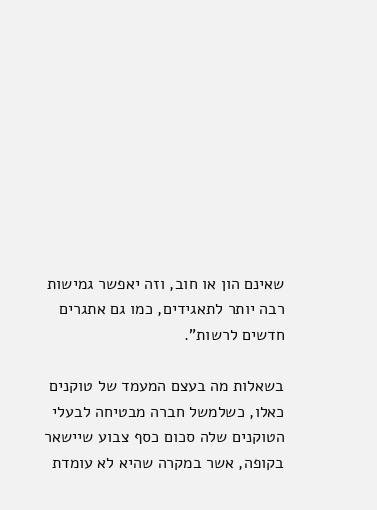שאינם הון או חוב, וזה יאפשר גמישות רבה יותר לתאגידים, כמו גם אתגרים חדשים לרשות".

בשאלות מה בעצם המעמד של טוקנים כאלו, כשלמשל חברה מבטיחה לבעלי הטוקנים שלה סכום כסף צבוע שיישאר בקופה, אשר במקרה שהיא לא עומדת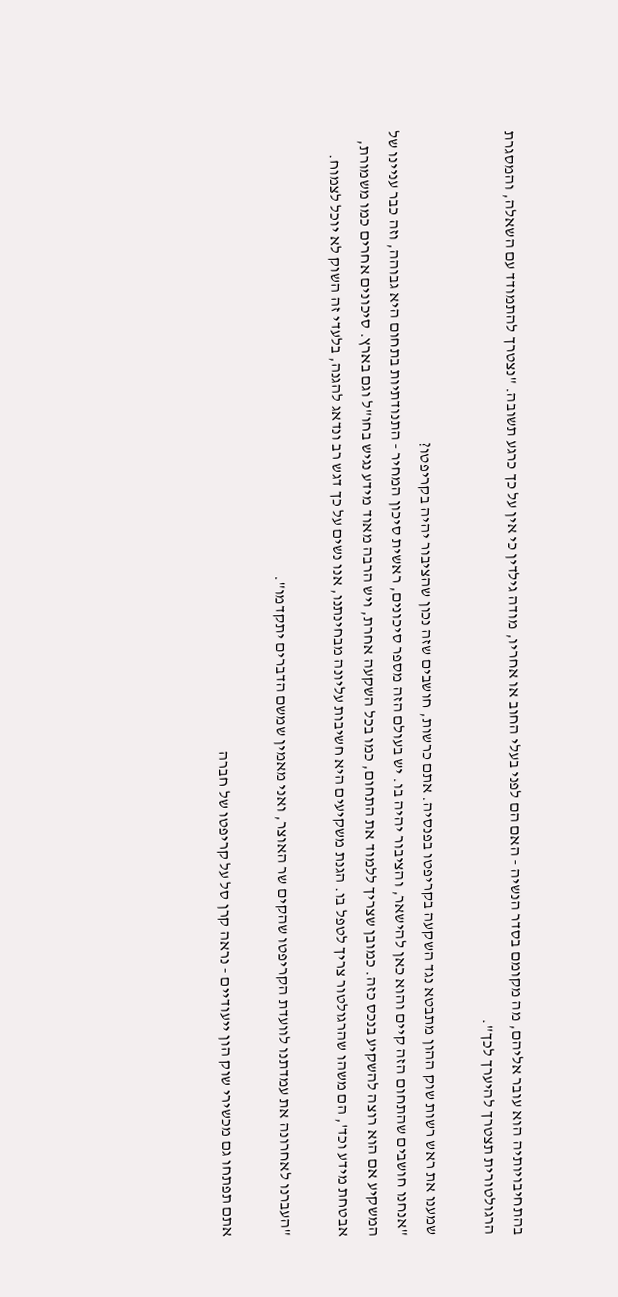בהתחיבויותיה הוא עובר אליהם, מה מקומם בסדר הנשיה - האם הם לפני בעלי החוב או אחריו, מודה גילדין כי אין על כך כרגע תשובה. "נצטרך להתמודד עם השאלה, והמסגרת הרגולטורית תצטרך להיערך לכך".

שמענו את ראש רשות שוק ההון מתבטא נגד השקעה בקריפטו בפנסיה. אתם כרשות, חושבים שזה נכון שהציבור יהיה בקריפטו?
"אנחנו חושבים שהתחום הזה קיים והוא כאן להישאר, והציבור יהיה בו. יש בעולם הזה מספר סיכונים, ראשית סיכון המחיר - התנודתיות בתחום היא גבוהה, וזה כבר עניינו של המשקיע אם הוא רוצה להשקיע בנכס כזה. כמובן שצריך ללמוד את התחום, כמו בכל השקעה אחרת, ויש הרבה מאוד מידע נגיש בחו"ל וגם בארץ. סיכונים אחרים כמו משמורת, אבטחת מידע וכד', הם משהו שהרגולטור צריך לטפל בו. הגנת משקיעים היא חשיבות עליונה מבחינתנו, אנו נשים על כך דגש רב ונדאג להגנה, בלעדי זה השוק לא יוכל לצמוח.

"העברנו לאחרונה את עמדתנו לוועדת הקריפטו שהקים שר האוצר, ואני מאמין שמשם הדברים יתקדמו".

אתם תפתחו גם מכשירי שוק הון ייעודיים - נראה קרן סל על קריפטו של חברה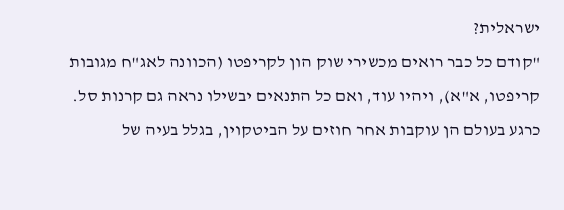ישראלית?
"קודם כל כבר רואים מכשירי שוק הון לקריפטו (הכוונה לאג"ח מגובות קריפטו, א"א), ויהיו עוד, ואם כל התנאים יבשילו נראה גם קרנות סל. כרגע בעולם הן עוקבות אחר חוזים על הביטקוין, בגלל בעיה של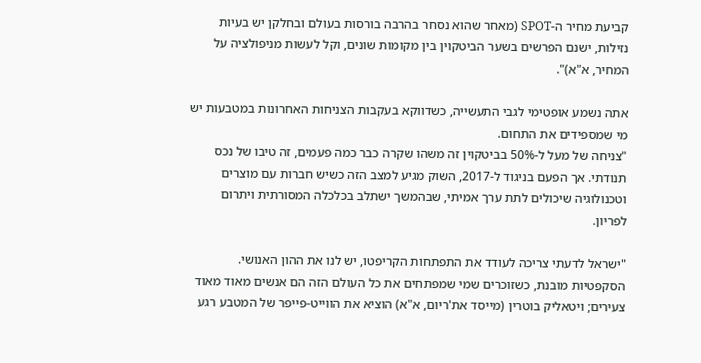קביעת מחיר ה-SPOT (מאחר שהוא נסחר בהרבה בורסות בעולם ובחלקן יש בעיות נזילות, ישנם הפרשים בשער הביטקוין בין מקומות שונים, וקל לעשות מניפולציה על המחיר, א"א)".

אתה נשמע אופטימי לגבי התעשייה, כשדווקא בעקבות הצניחות האחרונות במטבעות יש מי שמספידים את התחום.
"צניחה של מעל ל-50% בביטקוין זה משהו שקרה כבר כמה פעמים, זה טיבו של נכס תנודתי. אך הפעם בניגוד ל-2017, השוק מגיע למצב הזה כשיש חברות עם מוצרים וטכנולוגיה שיכולים לתת ערך אמיתי, שבהמשך ישתלב בכלכלה המסורתית ויתרום לפריון.

"ישראל לדעתי צריכה לעודד את התפתחות הקריפטו, יש לנו את ההון האנושי. הסקפטיות מובנת, כשזוכרים שמי שמפתחים את כל העולם הזה הם אנשים מאוד מאוד צעירים; ויטאליק בוטרין (מייסד את'ריום, א"א) הוציא את הווייט-פייפר של המטבע רגע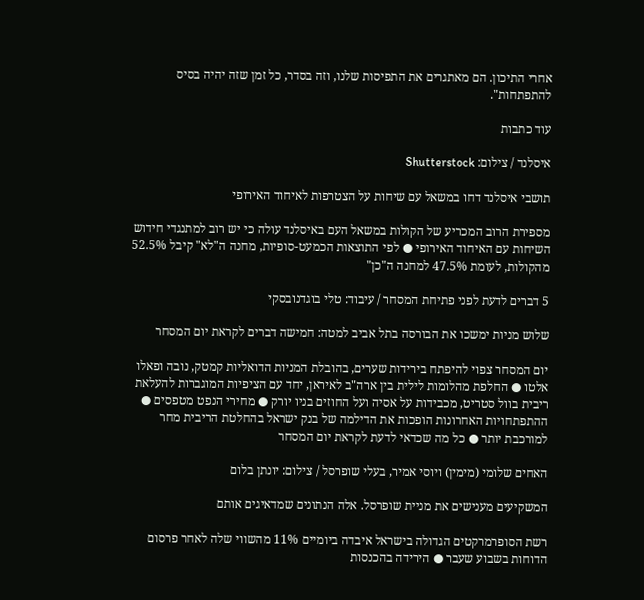אחרי התיכון. הם מאתגרים את התפיסות שלנו, וזה בסדר, כל זמן שזה יהיה בסיס להתפתחות".

עוד כתבות

איסלנד / צילום: Shutterstock

תושבי איסלנד דחו במשאל עם שיחות על הצטרפות לאיחוד האירופי

מספירת הרוב המכריע של הקולות במשאל העם באיסלנד עולה כי יש רוב למתנגדי חידוש השיחות עם האיחוד האירופי ● לפי התוצאות הכמעט-סופיות, מחנה ה"לא" קיבל 52.5% מהקולות, לעומת 47.5% למחנה ה"כן"

5 דברים לדעת לפני פתיחת המסחר / עיבוד: טלי בוגדנובסקי

שלוש מניות ימשכו את הבורסה בתל אביב למטה: חמישה דברים לקראת יום המסחר

יום המסחר צפוי להיפתח בירידות שערים, בהובלת המניות הדואליות קמטק, נובה ופאלו אלטו ● החלפת מהלומות לילית בין ארה"ב לאיראן, יחד עם הציפיות המוגברות להעלאת ריבית בוול סטריט, מכבידות על אסיה ועל החוזים בניו יורק ● מחירי הנפט מטפסים ● ההתפתחויות האחרונות הופכות את הדילמה של בנק ישראל בהחלטת הריבית מחר למורכבת יותר ● כל מה שכדאי לדעת לקראת יום המסחר

האחים שלומי (מימין) ויוסי אמיר, בעלי שופרסל / צילום: יונתן בלום

המשקיעים מענישים את מניית שופרסל. אלה הנתונים שמדאיגים אותם

רשת הסופרמרקטים הגדולה בישראל איבדה ביומיים 11% מהשווי שלה לאחר פרסום הדוחות בשבוע שעבר ● הירידה בהכנסות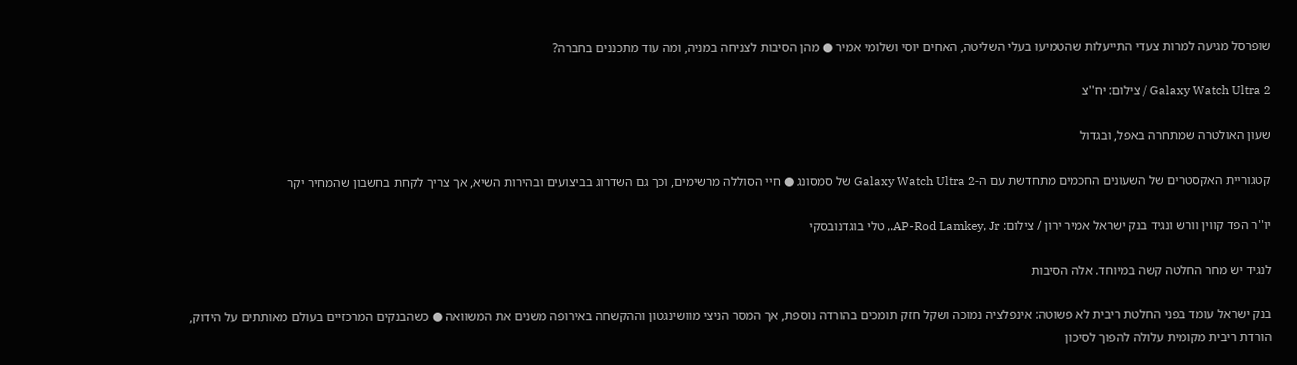שופרסל מגיעה למרות צעדי התייעלות שהטמיעו בעלי השליטה, האחים יוסי ושלומי אמיר ● מהן הסיבות לצניחה במניה, ומה עוד מתכננים בחברה?

Galaxy Watch Ultra 2 / צילום: יח''צ

שעון האולטרה שמתחרה באפל, ובגדול

קטגוריית האקסטרים של השעונים החכמים מתחדשת עם ה-Galaxy Watch Ultra 2 של סמסונג ● חיי הסוללה מרשימים, וכך גם השדרוג בביצועים ובהירות השיא, אך צריך לקחת בחשבון שהמחיר יקר

יו''ר הפד קווין וורש ונגיד בנק ישראל אמיר ירון / צילום: AP-Rod Lamkey, Jr., טלי בוגדנובסקי

לנגיד יש מחר החלטה קשה במיוחד. אלה הסיבות

בנק ישראל עומד בפני החלטת ריבית לא פשוטה: אינפלציה נמוכה ושקל חזק תומכים בהורדה נוספת, אך המסר הניצי מוושינגטון וההקשחה באירופה משנים את המשוואה ● כשהבנקים המרכזיים בעולם מאותתים על הידוק, הורדת ריבית מקומית עלולה להפוך לסיכון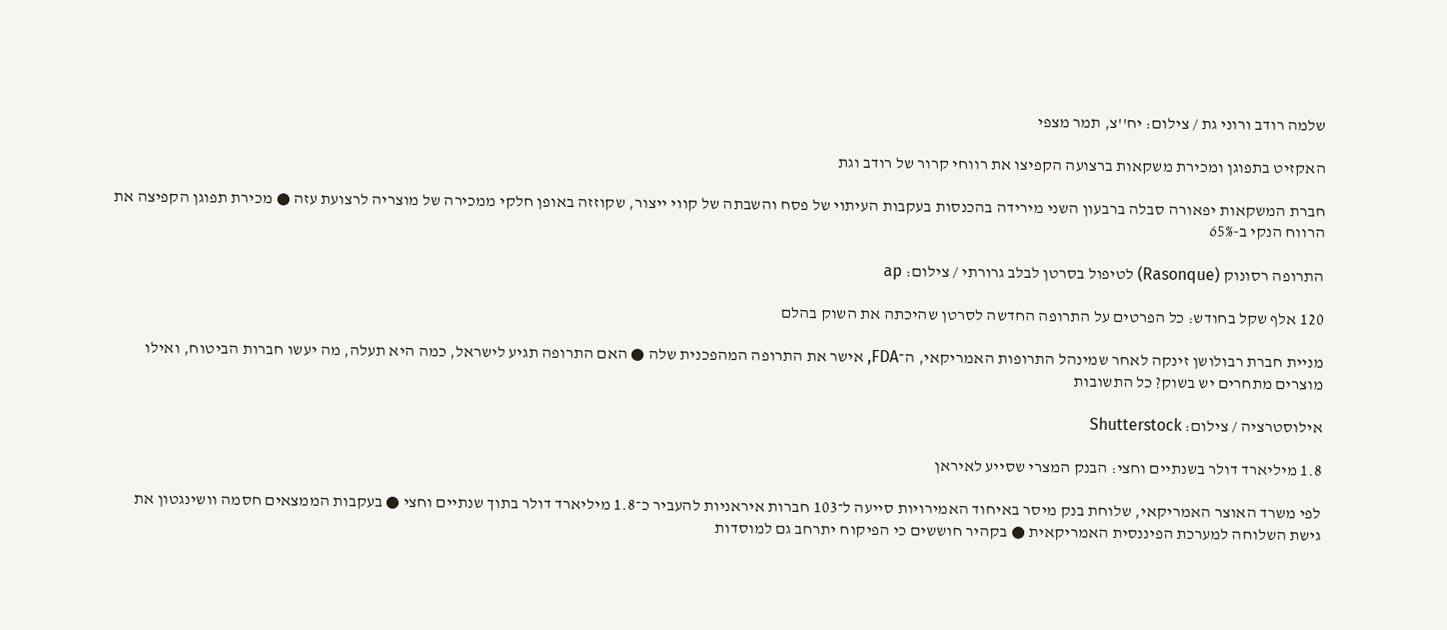שלמה רודב ורוני גת / צילום: יח''צ, תמר מצפי

האקזיט בתפוגן ומכירת משקאות ברצועה הקפיצו את רווחי קרור של רודב וגת

חברת המשקאות יפאורה סבלה ברבעון השני מירידה בהכנסות בעקבות העיתוי של פסח והשבתה של קווי ייצור, שקוזזה באופן חלקי ממכירה של מוצריה לרצועת עזה ● מכירת תפוגן הקפיצה את הרווח הנקי ב-65%

התרופה רסונוק (Rasonque) לטיפול בסרטן לבלב גרורתי / צילום: ap

120 אלף שקל בחודש: כל הפרטים על התרופה החדשה לסרטן שהיכתה את השוק בהלם

מניית חברת רבולושן זינקה לאחר שמינהל התרופות האמריקאי, ה־FDA, אישר את התרופה המהפכנית שלה ● האם התרופה תגיע לישראל, כמה היא תעלה, מה יעשו חברות הביטוח, ואילו מוצרים מתחרים יש בשוק? כל התשובות

אילוסטרציה / צילום: Shutterstock

1.8 מיליארד דולר בשנתיים וחצי: הבנק המצרי שסייע לאיראן

לפי משרד האוצר האמריקאי, שלוחת בנק מיסר באיחוד האמירויות סייעה ל־103 חברות איראניות להעביר כ־1.8 מיליארד דולר בתוך שנתיים וחצי ● בעקבות הממצאים חסמה וושינגטון את גישת השלוחה למערכת הפיננסית האמריקאית ● בקהיר חוששים כי הפיקוח יתרחב גם למוסדות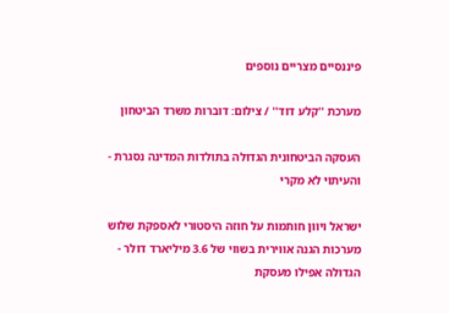פיננסיים מצריים נוספים

מערכת ''קלע דוד'' / צילום: דוברות משרד הביטחון

העסקה הביטחונית הגדולה בתולדות המדינה נסגרת - והעיתוי לא מקרי

ישראל ויוון חותמות על חוזה היסטורי לאספקת שלוש מערכות הגנה אווירית בשווי של 3.6 מיליארד דולר - הגדולה אפילו מעסקת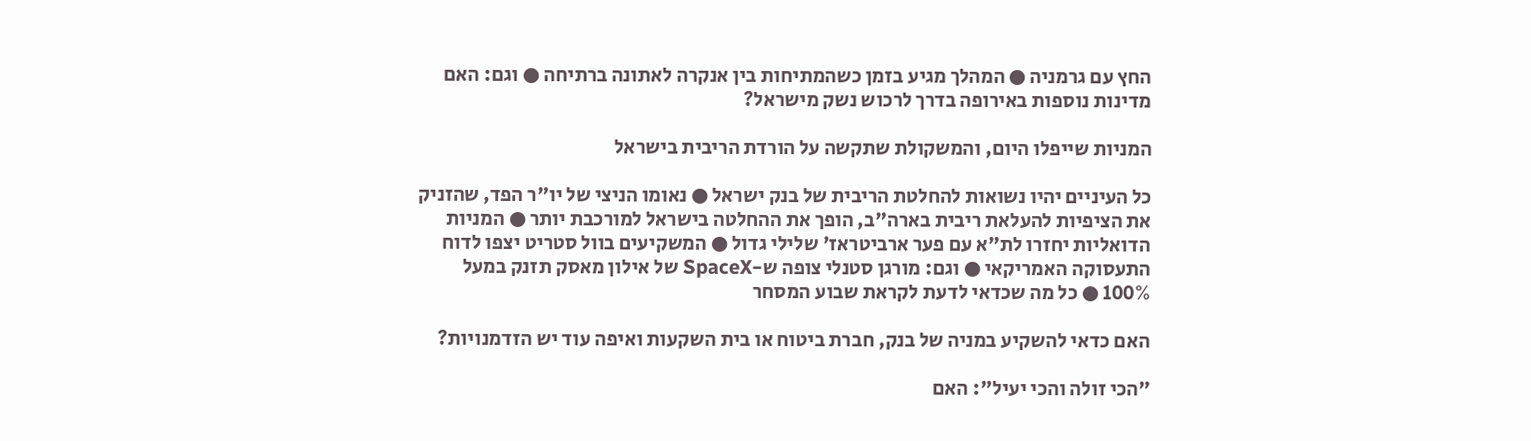החץ עם גרמניה ● המהלך מגיע בזמן כשהמתיחות בין אנקרה לאתונה ברתיחה ● וגם: האם מדינות נוספות באירופה בדרך לרכוש נשק מישראל?

המניות שייפלו היום, והמשקולת שתקשה על הורדת הריבית בישראל

כל העיניים יהיו נשואות להחלטת הריבית של בנק ישראל ● נאומו הניצי של יו"ר הפד, שהזניק את הציפיות להעלאת ריבית בארה"ב, הופך את ההחלטה בישראל למורכבת יותר ● המניות הדואליות יחזרו לת"א עם פער ארביטראז' שלילי גדול ● המשקיעים בוול סטריט יצפו לדוח התעסוקה האמריקאי ● וגם: מורגן סטנלי צופה ש-SpaceX של אילון מאסק תזנק במעל 100% ● כל מה שכדאי לדעת לקראת שבוע המסחר

האם כדאי להשקיע במניה של בנק, חברת ביטוח או בית השקעות ואיפה עוד יש הזדמנויות?

"הכי זולה והכי יעיל": האם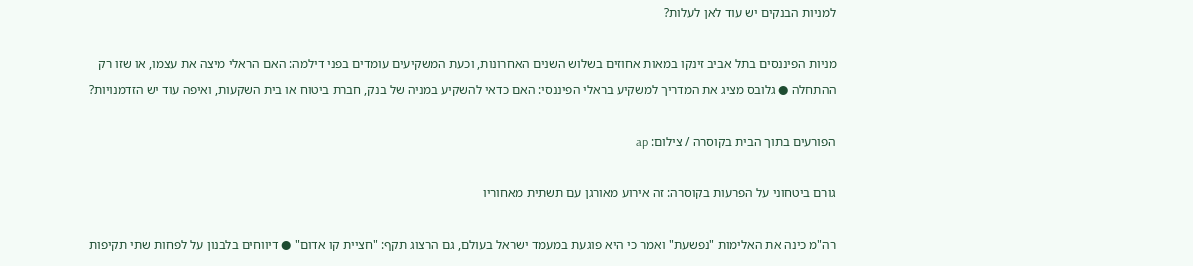למניות הבנקים יש עוד לאן לעלות?

מניות הפיננסים בתל אביב זינקו במאות אחוזים בשלוש השנים האחרונות, וכעת המשקיעים עומדים בפני דילמה: האם הראלי מיצה את עצמו, או שזו רק ההתחלה ● גלובס מציג את המדריך למשקיע בראלי הפיננסי: האם כדאי להשקיע במניה של בנק, חברת ביטוח או בית השקעות, ואיפה עוד יש הזדמנויות?

הפורעים בתוך הבית בקוסרה / צילום: ap

גורם ביטחוני על הפרעות בקוסרה: זה אירוע מאורגן עם תשתית מאחוריו

רה"מ כינה את האלימות "נפשעת" ואמר כי היא פוגעת במעמד ישראל בעולם, גם הרצוג תקף: "חציית קו אדום" ● דיווחים בלבנון על לפחות שתי תקיפות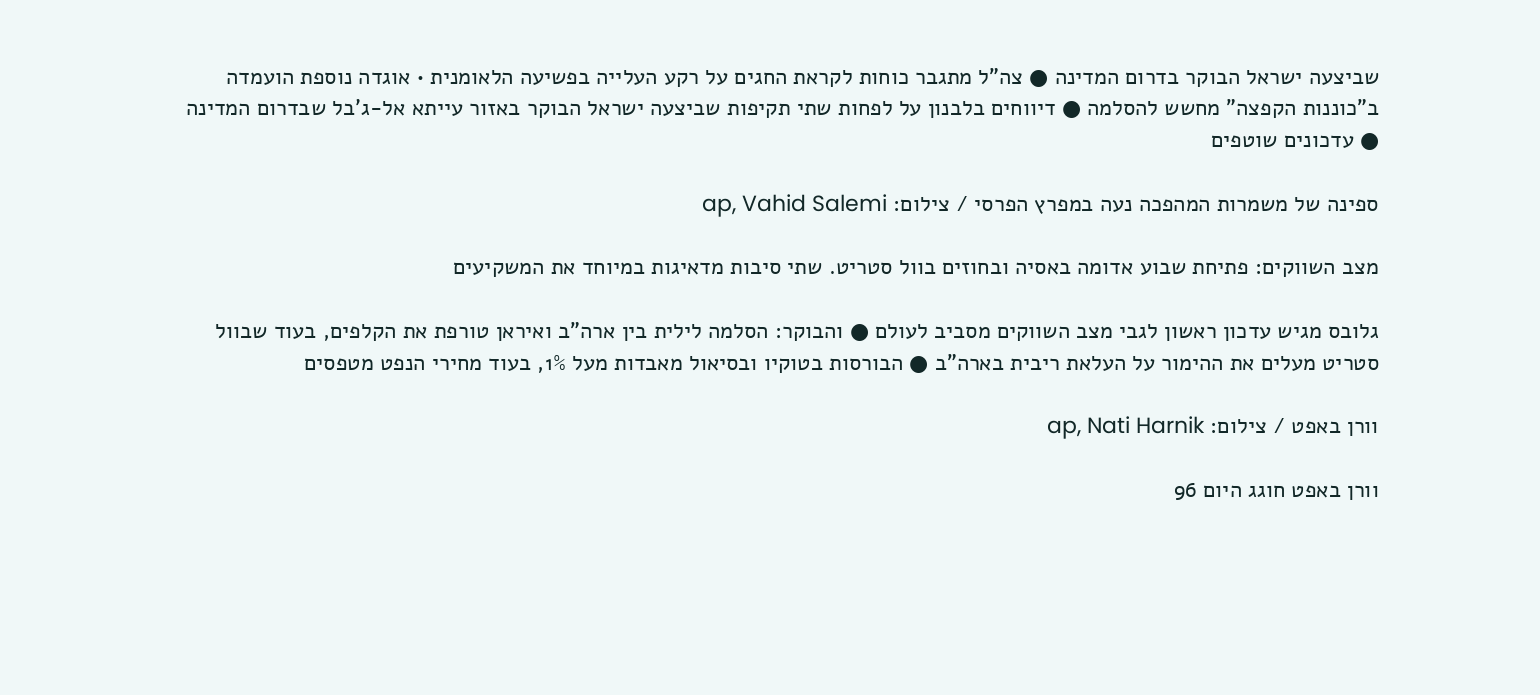שביצעה ישראל הבוקר בדרום המדינה ● צה"ל מתגבר כוחות לקראת החגים על רקע העלייה בפשיעה הלאומנית • אוגדה נוספת הועמדה ב"כוננות הקפצה" מחשש להסלמה ● דיווחים בלבנון על לפחות שתי תקיפות שביצעה ישראל הבוקר באזור עייתא אל-ג'בל שבדרום המדינה ● עדכונים שוטפים

ספינה של משמרות המהפכה נעה במפרץ הפרסי / צילום: ap, Vahid Salemi

מצב השווקים: פתיחת שבוע אדומה באסיה ובחוזים בוול סטריט. שתי סיבות מדאיגות במיוחד את המשקיעים

גלובס מגיש עדכון ראשון לגבי מצב השווקים מסביב לעולם ● והבוקר: הסלמה לילית בין ארה"ב ואיראן טורפת את הקלפים, בעוד שבוול סטריט מעלים את ההימור על העלאת ריבית בארה"ב ● הבורסות בטוקיו ובסיאול מאבדות מעל 1%, בעוד מחירי הנפט מטפסים

וורן באפט / צילום: ap, Nati Harnik

וורן באפט חוגג היום 96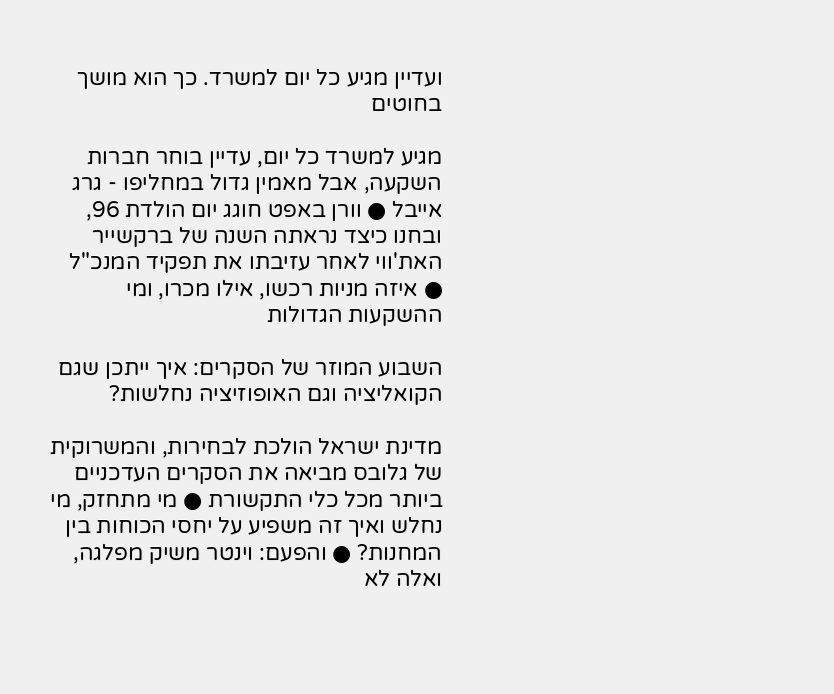ועדיין מגיע כל יום למשרד. כך הוא מושך בחוטים

מגיע למשרד כל יום, עדיין בוחר חברות השקעה, אבל מאמין גדול במחליפו - גרג אייבל ● וורן באפט חוגג יום הולדת 96, ובחנו כיצד נראתה השנה של ברקשייר האת'ווי לאחר עזיבתו את תפקיד המנכ"ל ● איזה מניות רכשו, אילו מכרו, ומי ההשקעות הגדולות

השבוע המוזר של הסקרים: איך ייתכן שגם הקואליציה וגם האופוזיציה נחלשות?

מדינת ישראל הולכת לבחירות, והמשרוקית של גלובס מביאה את הסקרים העדכניים ביותר מכל כלי התקשורת ● מי מתחזק, מי נחלש ואיך זה משפיע על יחסי הכוחות בין המחנות? ● והפעם: וינטר משיק מפלגה, ואלה לא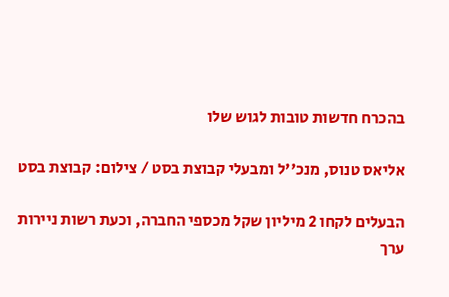בהכרח חדשות טובות לגוש שלו

אליאס טנוס, מנכ''ל ומבעלי קבוצת בסט / צילום: קבוצת בסט

הבעלים לקחו 2 מיליון שקל מכספי החברה, וכעת רשות ניירות ערך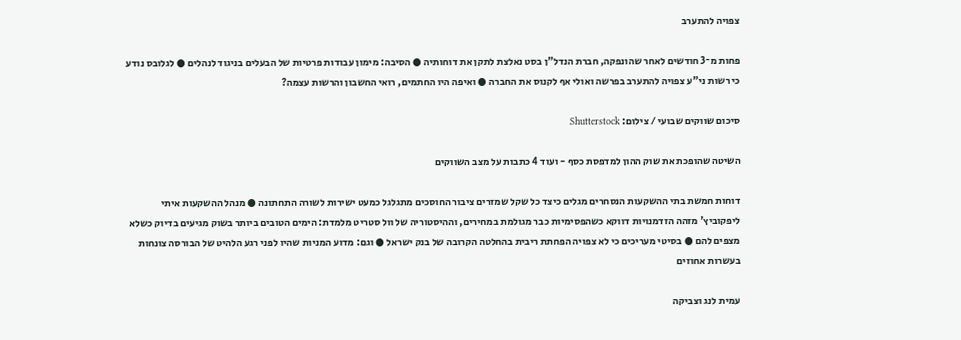צפויה להתערב

פחות מ־3 חודשים לאחר שהונפקה, חברת הנדל"ן בסט נאלצת לתקן את דוחותיה ● הסיבה: מימון עבודות פרטיות של הבעלים בניגוד לנהלים ● לגלובס נודע כי רשות ני"ע צפויה להתערב בפרשה ואולי אף לקנוס את החברה ● ואיפה היו החתמים, רואי החשבון והרשות עצמה?

סיכום שווקים שבועי / צילום: Shutterstock

השיטה שהופכת את שוק ההון למדפסת כסף - ועוד 4 כתבות על מצב השווקים

דוחות חמשת בתי ההשקעות הנסחרים מגלים כיצד כל שקל שמזרים ציבור החוסכים מתגלגל כמעט ישירות לשורה התחתונה ● מנהל ההשקעות איתי ליפקוביץ' מזהה הזדמנויות דווקא כשהפסימיות כבר מגולמת במחירים, וההיסטוריה של וול סטריט מלמדת: הימים הטובים ביותר בשוק מגיעים בדיוק כשלא מצפים להם ● בסיטי מעריכים כי לא צפויה הפחתת ריבית בהחלטה הקרובה של בנק ישראל ● וגם: מדוע המניות שהיו לפני רגע הלהיט של הבורסה צונחות בעשרות אחוזים

עמית לנג וצביקה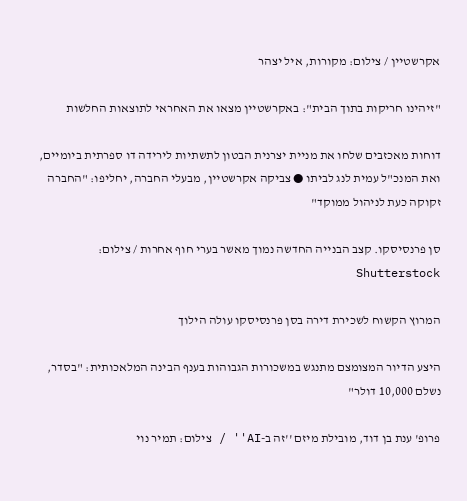אקרשטיין / צילום: מקורות, איל יצהר

"זיהינו חריקות בתוך הבית": באקרשטיין מצאו את האחראי לתוצאות החלשות

דוחות מאכזבים שלחו את מניית יצרנית הבטון לתשתיות לירידה דו ספרתית ביומיים, ואת המנכ"ל עמית לנג לביתו ● צביקה אקרשטיין, מבעלי החברה, יחליפו: "החברה זקוקה כעת לניהול ממוקד"

סן פרנסיסקו. קצב הבנייה החדשה נמוך מאשר בערי חוף אחרות / צילום: Shutterstock

המרוץ הקשוח לשכירת דירה בסן פרנסיסקו עולה הילוך

היצע הדיור המצומצם מתנגש במשכורות הגבוהות בענף הבינה המלאכותית: "בסדר, נשלם 10,000 דולר"

פרופ' ענת בן דוד, מובילת מיזם ''זה ב-AI'' / צילום: תמיר נוי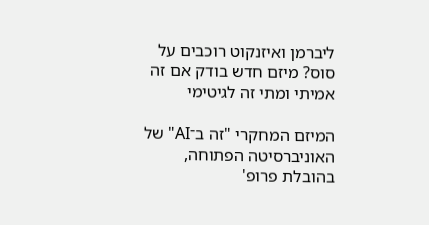ליברמן ואיזנקוט רוכבים על סוס? מיזם חדש בודק אם זה אמיתי ומתי זה לגיטימי

המיזם המחקרי "זה ב־AI" של האוניברסיטה הפתוחה, בהובלת פרופ'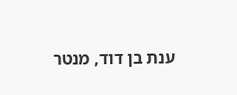ענת בן דוד, מנטר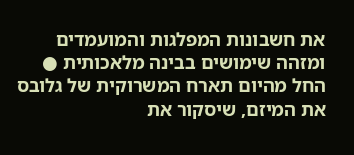את חשבונות המפלגות והמועמדים ומזהה שימושים בבינה מלאכותית ● החל מהיום תארח המשרוקית של גלובס את המיזם, שיסקור את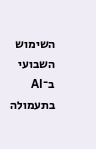השימוש השבועי ב־AI בתעמולה